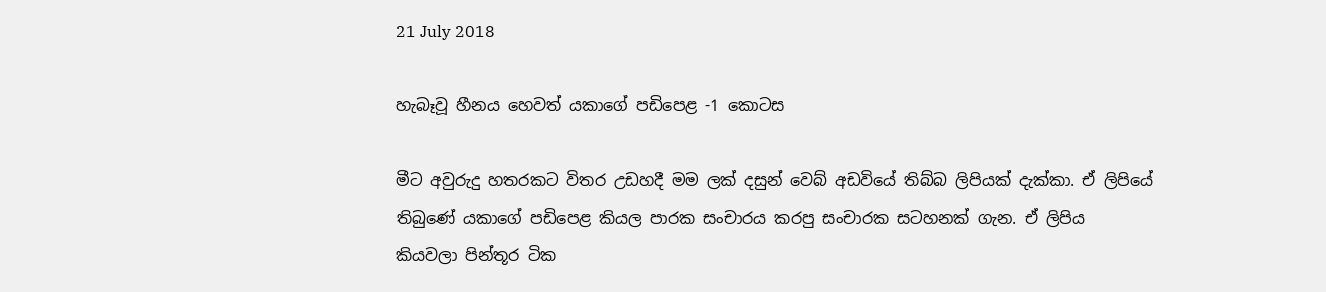21 July 2018

හැබෑවූ හීනය හෙවත් යකාගේ පඩිපෙළ -1 කොටස

මීට අවුරුදු හතරකට විතර උඩහදී මම ලක් දසුන් වෙබ් අඩවියේ තිබ්බ ලිපියක් දැක්කා. ඒ ලිපියේ තිබුණේ යකාගේ පඩිපෙළ කියල පාරක සංචාරය කරපු සංචාරක සටහනක් ගැන. ඒ ලිපිය කියවලා පින්තූර ටික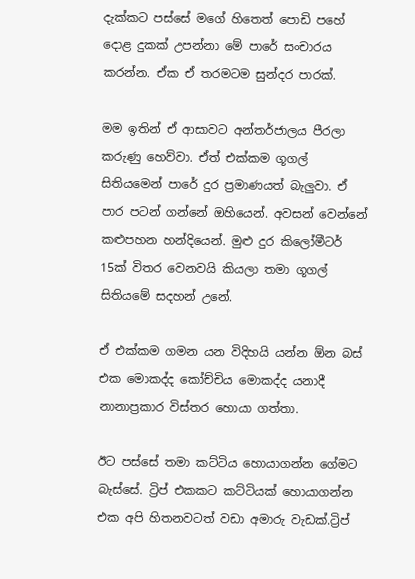දැක්කට පස්සේ මගේ හිතෙත් පොඩි පහේ දොළ දුකක් උපන්නා මේ පාරේ සංචාරය කරන්න. ඒක ඒ තරමටම සුන්දර පාරක්.

මම ඉතින් ඒ ආසාවට අන්තර්ජාලය පීරලා කරුණු හෙව්වා. ඒත් එක්කම ගූගල් සිතියමෙන් පාරේ දුර ප්‍රමාණයත් බැලුවා. ඒ පාර පටන් ගන්නේ ඔහියෙන්. අවසන් වෙන්නේ කළුපහන හන්දියෙන්. මුළු දුර කිලෝමීටර් 15ක් විතර වෙනවයි කියලා තමා ගූගල් සිතියමේ සදහන් උනේ.

ඒ එක්කම ගමන යන විදිහයි යන්න ඕන බස් එක මොකද්ද කෝච්චිය මොකද්ද යනාදී නානාප්‍රකාර විස්තර හොයා ගත්තා.

ඊට පස්සේ තමා කට්ටිය හොයාගන්න ගේමට බැස්සේ. ට්‍රිප් එකකට කට්ටියක් හොයාගන්න එක අපි හිතනවටත් වඩා අමාරු වැඩක්.ට්‍රිප්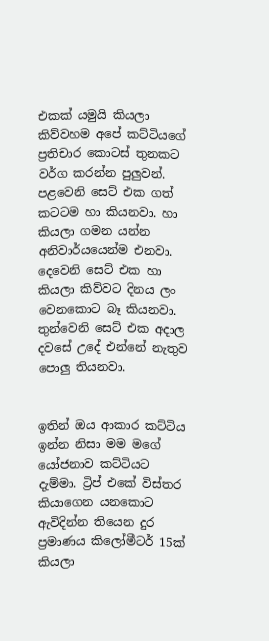එකක් යමුයි කියලා කිව්වහම අපේ කට්ටියගේ ප්‍රතිචාර කොටස් තුනකට වර්ග කරන්න පුලුවන්. පළවෙනි සෙට් එක ගත් කටටම හා කියනවා. හා කියලා ගමන යන්න අනිවාර්යයෙන්ම එනවා. දෙවෙනි සෙට් එක හා කියලා කිව්වට දිනය ලං වෙනකොට බෑ කියනවා. තුන්වෙනි සෙට් එක අදාල දවසේ උදේ එන්නේ නැතුව පොලු තියනවා.


ඉතින් ඔය ආකාර කට්ටිය ඉන්න නිසා මම මගේ යෝජනාව කට්ටියට දැම්මා. ට්‍රිප් එකේ විස්තර කියාගෙන යනකොට ඇවිදින්න තියෙන දුර ප්‍රමාණය කිලෝමීටර් 15ක් කියලා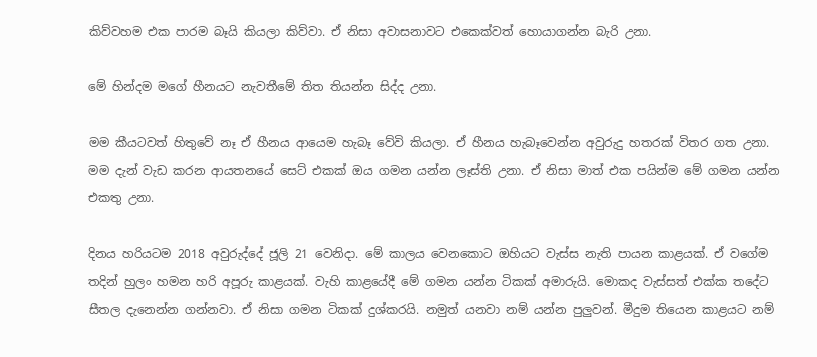කිව්වහම එක පාරම බෑයි කියලා කිව්වා. ඒ නිසා අවාසනාවට එකෙක්වත් හොයාගන්න බැරි උනා.

මේ හින්දම මගේ හීනයට නැවතීමේ තිත තියන්න සිද්ද උනා.

මම කීයටවත් හිතුවේ නෑ ඒ හීනය ආයෙම හැබෑ වේවි කියලා. ඒ හීනය හැබෑවෙන්න අවුරුදු හතරක් විතර ගත උනා. මම දැන් වැඩ කරන ආයතනයේ සෙට් එකක් ඔය ගමන යන්න ලෑස්ති උනා. ඒ නිසා මාත් එක පයින්ම මේ ගමන යන්න එකතු උනා.

දිනය හරියටම 2018 අවුරුද්දේ ජූලි 21 වෙනිදා. මේ කාලය වෙනකොට ඔහියට වැස්ස නැති පායන කාළයක්. ඒ වගේම තදින් හුලං හමන හරි අපූරු කාළයක්. වැහි කාළයේදී මේ ගමන යන්න ටිකක් අමාරුයි. මොකද වැස්සත් එක්ක තදේට සීතල දැනෙන්න ගන්නවා. ඒ නිසා ගමන ටිකක් දුශ්කරයි. නමුත් යනවා නම් යන්න පුලුවන්. මීදුම තියෙන කාළයට නම්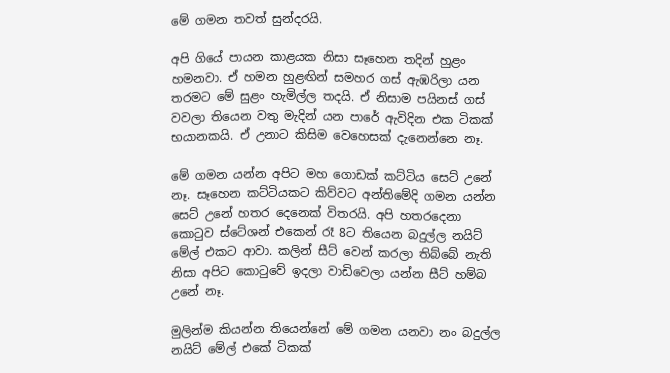මේ ගමන තවත් සුන්දරයි.

අපි ගියේ පායන කාළයක නිසා සෑහෙන තදින් හුළං හමනවා. ඒ හමන හුළඟින් සමහර ගස් ඇඹරිලා යන තරමට මේ සුළං හැමිල්ල තදයි. ඒ නිසාම පයිනස් ගස් වවලා තියෙන වතු මැදින් යන පාරේ ඇවිදින එක ටිකක් භයානකයි. ඒ උනාට කිසිම වෙහෙසක් දැනෙන්නෙ නෑ.

මේ ගමන යන්න අපිට මහ ගොඩක් කට්ටිය සෙට් උනේ නෑ. සෑහෙන කට්ටියකට කිව්වට අන්තිමේදි ගමන යන්න සෙට් උනේ හතර දෙනෙක් විතරයි. අපි හතරදෙනා කොටුව ස්ටේශන් එකෙන් රෑ 8ට තියෙන බදුල්ල නයිට් මේල් එකට ආවා. කලින් සීට් වෙන් කරලා තිබ්බේ නැති නිසා අපිට කොටුවේ ඉදලා වාඩිවෙලා යන්න සීට් හම්බ උනේ නෑ.

මුලින්ම කියන්න තියෙන්නේ මේ ගමන යනවා නං බදුල්ල නයිට් මේල් එකේ ටිකක්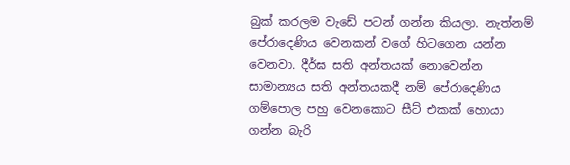බුක් කරලම වැඩේ පටන් ගන්න කියලා. නැත්නම් පේරාදෙණිය වෙනකන් වගේ හිටගෙන යන්න වෙනවා. දීර්ඝ සති අන්තයක් නොවෙන්න සාමාන්‍යය සති අන්තයකදී නම් පේරාදෙණිය ගම්පොල පහු වෙනකොට සීට් එකක් හොයා ගන්න බැරි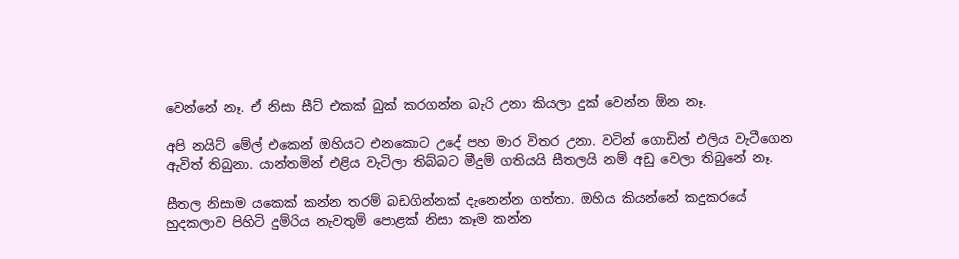වෙන්නේ නෑ. ඒ නිසා සීට් එකක් බුක් කරගන්න බැරි උනා කියලා දුක් වෙන්න ඕන නෑ.

අපි නයිට් මේල් එකෙන් ඔහියට එනකොට උදේ පහ මාර විතර උනා. වටින් ගොඩින් එලිය වැටීගෙන ඇවිත් තිබුනා. යාන්තමින් එළිය වැටිලා තිබ්බට මීදුම් ගතියයි සීතලයි නම් අඩු වෙලා තිබුනේ නෑ.

සීතල නිසාම යකෙක් කන්න තරම් බඩගින්නක් දැනෙන්න ගත්තා. ඔහිය කියන්නේ කදුකරයේ හුදකලාව පිහිටි දුම්රිය නැවතුම් පොළක් නිසා කෑම කන්න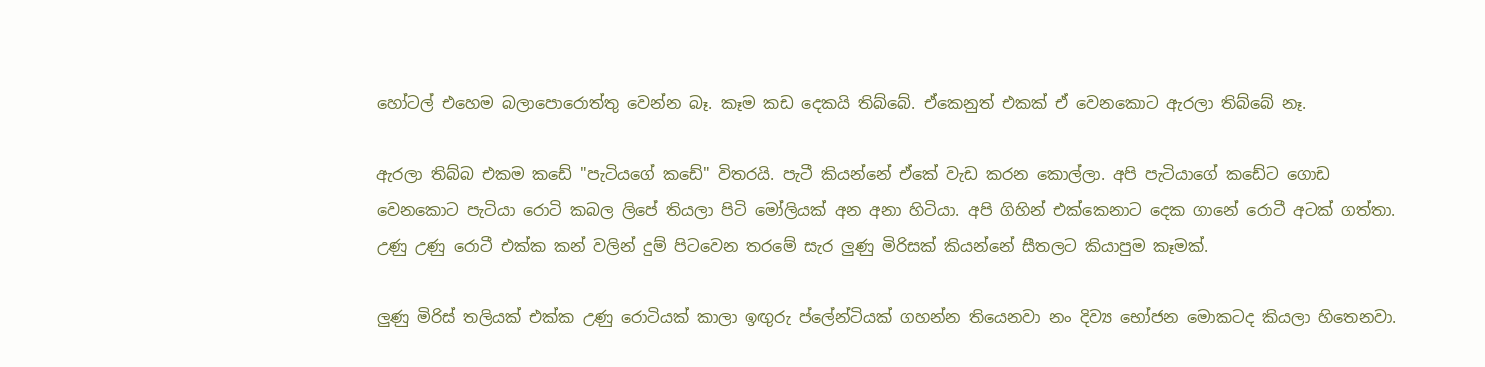හෝටල් එහෙම බලාපොරොත්තු වෙන්න බෑ. කෑම කඩ දෙකයි තිබ්බේ. ඒකෙනුත් එකක් ඒ වෙනකොට ඇරලා තිබ්බේ නෑ.

ඇරලා තිබ්බ එකම කඩේ "පැටියගේ කඩේ" විතරයි. පැටී කියන්නේ ඒකේ වැඩ කරන කොල්ලා. අපි පැටියාගේ කඩේට ගොඩ වෙනකොට පැටියා රොටි කබල ලිපේ තියලා පිටි මෝලියක් අන අනා හිටියා. අපි ගිහින් එක්කෙනාට දෙක ගානේ රොටී අටක් ගත්තා. උණු උණු රොටී එක්ක කන් වලින් දුම් පිටවෙන තරමේ සැර ලුණු මිරිසක් කියන්නේ සීතලට කියාපුම කෑමක්.

ලුණු මිරිස් තලියක් එක්ක උණු රොටියක් කාලා ඉඟුරු ප්ලේන්ටියක් ගහන්න තියෙනවා නං දිව්‍ය භෝජන මොකටද කියලා හිතෙනවා.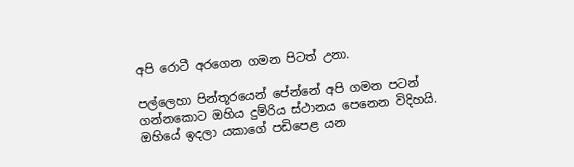අපි රොටී අරගෙන ගමන පිටත් උනා.

පල්ලෙහා පින්තූරයෙන් පේන්නේ අපි ගමන පටන් ගන්නකොට ඔහිය දුම්රිය ස්ථානය පෙනෙන විදිහයි.
ඔහියේ ඉදලා යකාගේ පඩිපෙළ යන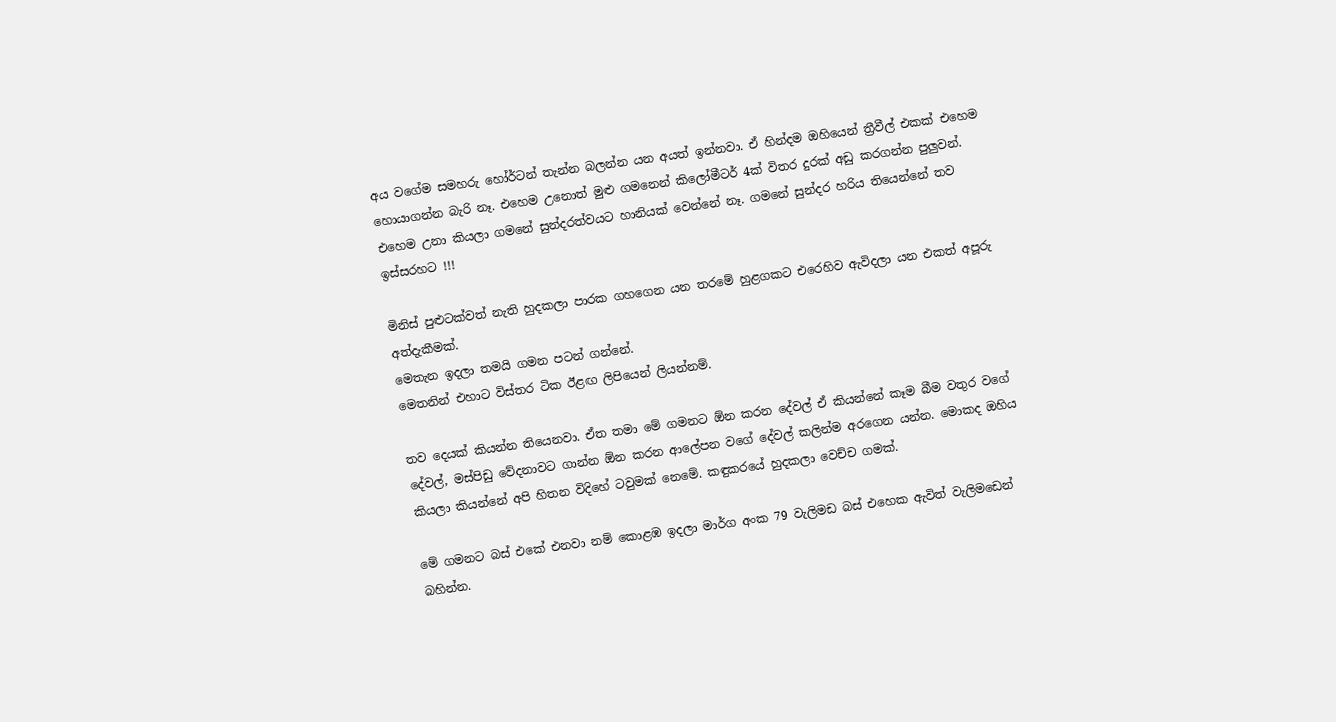අය වගේම සමහරු හෝර්ටන් තැන්න බලන්න යන අයත් ඉන්නවා. ඒ හින්දම ඔහියෙන් ත්‍රීවීල් එකක් එහෙම හොයාගන්න බැරි නෑ. එහෙම උනොත් මුළු ගමනෙන් කිලෝමීටර් 4ක් විතර දුරක් අඩු කරගන්න පුලුවන්. එහෙම උනා කියලා ගමනේ සුන්දරත්වයට හානියක් වෙන්නේ නෑ. ගමනේ සුන්දර හරිය තියෙන්නේ තව ඉස්සරහට !!!

මිනිස් පුළුටක්වත් නැති හුදකලා පාරක ගහගෙන යන තරමේ හුළගකට එරෙහිව ඇවිදලා යන එකත් අපූරු අත්දැකීමක්.
මෙතැන ඉදලා තමයි ගමන පටන් ගන්නේ.
මෙතනින් එහාට විස්තර ටික ඊළඟ ලිපියෙන් ලියන්නම්.

තව දෙයක් කියන්න තියෙනවා. ඒත තමා මේ ගමනට ඕන කරන දේවල් ඒ කියන්නේ කෑම බීම වතුර වගේ දේවල්, මස්පිඩු වේදනාවට ගාන්න ඕන කරන ආලේපන වගේ දේවල් කලින්ම අරගෙන යන්න. මොකද ඔහිය කියලා කියන්නේ අපි හිතන විදිහේ ටවුමක් නෙමේ. කඳුකරයේ හුදකලා වෙච්ච ගමක්.

මේ ගමනට බස් එකේ එනවා නම් කොළඹ ඉදලා මාර්ග අංක 79 වැලිමඩ බස් එහෙක ඇවිත් වැලිමඩෙන් බහින්න.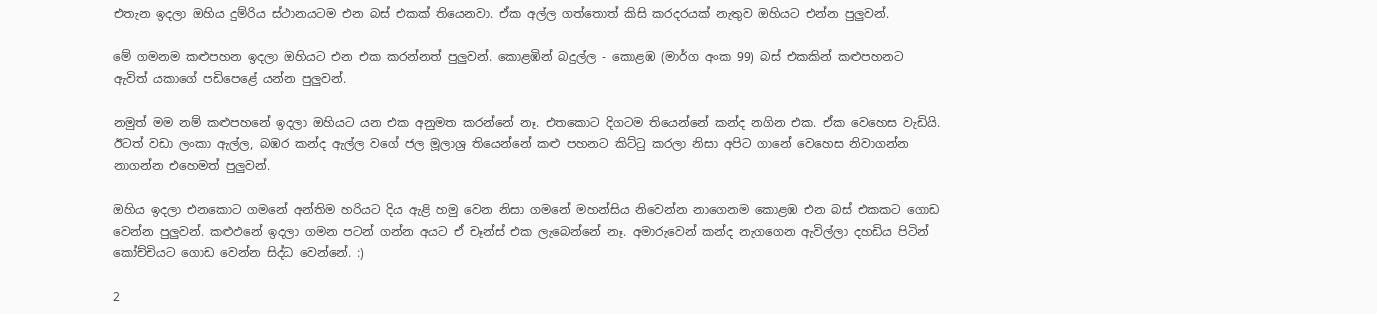එතැන ඉදලා ඔහිය දුම්රිය ස්ථානයටම එන බස් එකක් තියෙනවා. ඒක අල්ල ගත්තොත් කිසි කරදරයක් නැතුව ඔහියට එන්න පුලුවන්.

මේ ගමනම කළුපහන ඉදලා ඔහියට එන එක කරන්නත් පුලුවන්. කොළඹින් බදුල්ල - කොළඹ (මාර්ග අංක 99) බස් එකකින් කළුපහනට ඇවිත් යකාගේ පඩිපෙළේ යන්න පුලුවන්.

නමුත් මම නම් කළුපහනේ ඉදලා ඔහියට යන එක අනුමත කරන්නේ නෑ. එතකොට දිගටම තියෙන්නේ කන්ද නගින එක. ඒක වෙහෙස වැඩියි. ඊටත් වඩා ලංකා ඇල්ල, බඹර කන්ද ඇල්ල වගේ ජල මූලාශ්‍ර තියෙන්නේ කළු පහනට කිට්ටු කරලා නිසා අපිට ගානේ වෙහෙස නිවාගන්න නාගන්න එහෙමත් පුලුවන්.

ඔහිය ඉදලා එනකොට ගමනේ අන්තිම හරියට දිය ඇළි හමු වෙන නිසා ගමනේ මහන්සිය නිවෙන්න නාගෙනම කොළඹ එන බස් එකකට ගොඩ වෙන්න පුලුවන්. කළුඵනේ ඉදලා ගමන පටන් ගන්න අයට ඒ චෑන්ස් එක ලැබෙන්නේ නෑ. අමාරුවෙන් කන්ද නැගගෙන ඇවිල්ලා දහඩිය පිටින් කෝච්චියට ගොඩ වෙන්න සිද්ධ වෙන්නේ. :)

2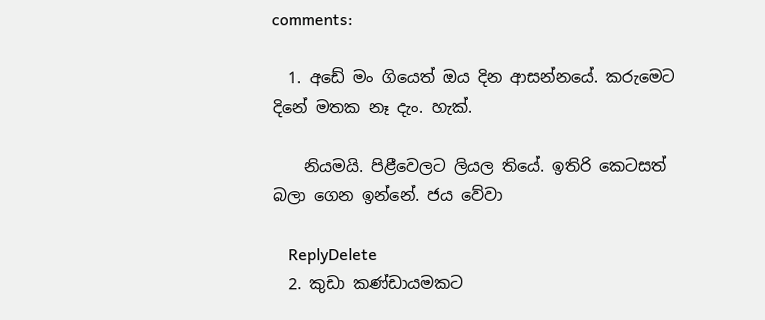comments:

  1. අඩේ මං ගියෙත් ඔය දින ආසන්නයේ. කරුමෙට දිනේ මතක නෑ දැං. හැක්.

    නියමයි. පිළීවෙලට ලියල තියේ. ඉතිරි කෙටසත් බලා ගෙන ඉන්නේ. ජය වේවා

    ReplyDelete
  2. කුඩා කණ්ඩායමකට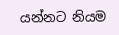යන්නට නියම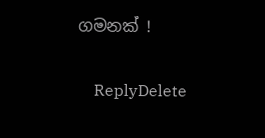ගමනක් !

    ReplyDelete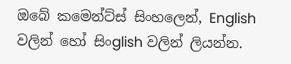ඔබේ කමෙන්ට්ස් සිංහලෙන්, English වලින් හෝ සිංglish වලින් ලියන්න.